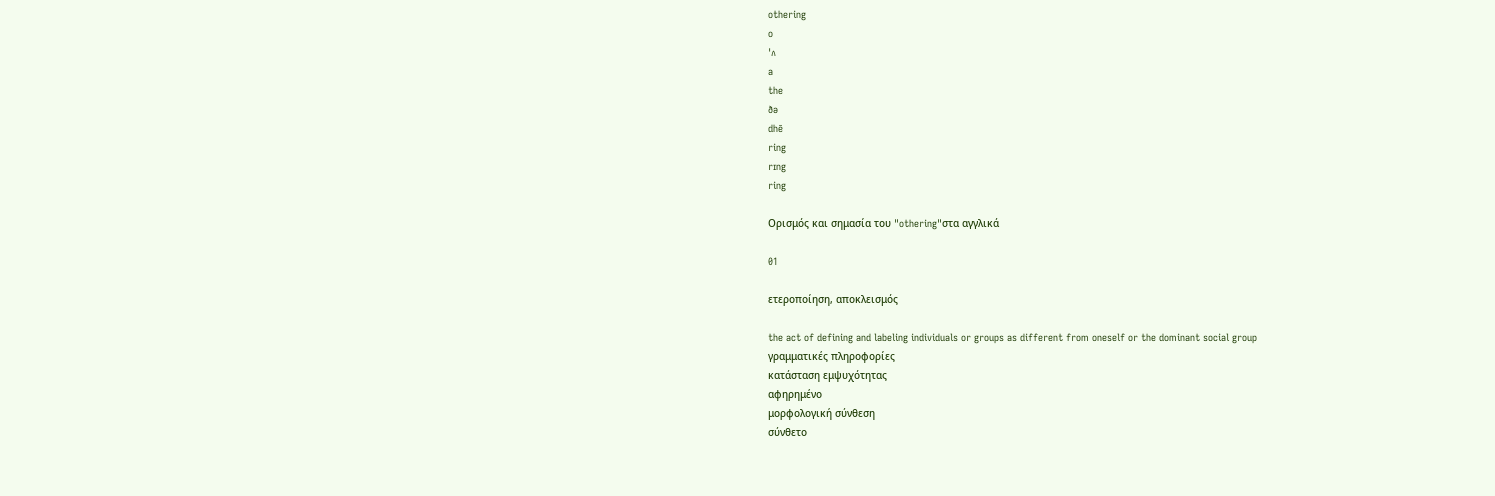othering
o
ˈʌ
a
the
ðə
dhē
ring
rɪng
ring

Ορισμός και σημασία του "othering"στα αγγλικά

01

ετεροποίηση, αποκλεισμός

the act of defining and labeling individuals or groups as different from oneself or the dominant social group
γραμματικές πληροφορίες
κατάσταση εμψυχότητας
αφηρημένο
μορφολογική σύνθεση
σύνθετο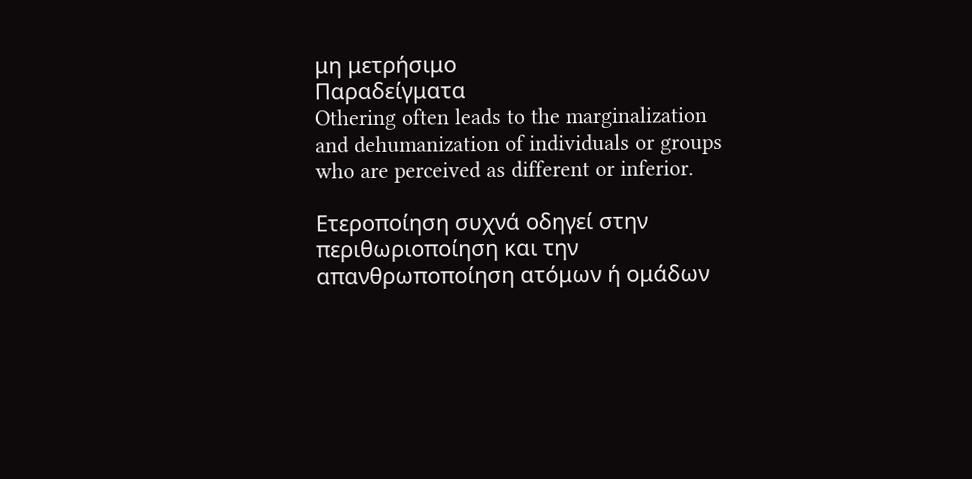μη μετρήσιμο
Παραδείγματα
Othering often leads to the marginalization and dehumanization of individuals or groups who are perceived as different or inferior.

Ετεροποίηση συχνά οδηγεί στην περιθωριοποίηση και την απανθρωποποίηση ατόμων ή ομάδων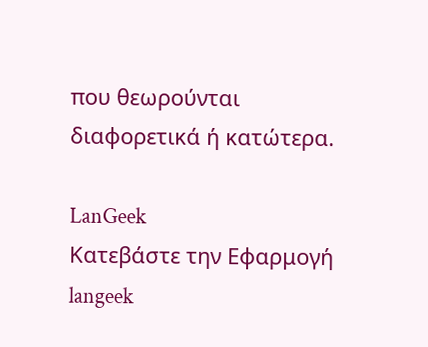που θεωρούνται διαφορετικά ή κατώτερα.

LanGeek
Κατεβάστε την Εφαρμογή
langeek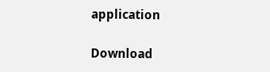application

Download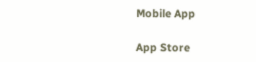Mobile App

App Store